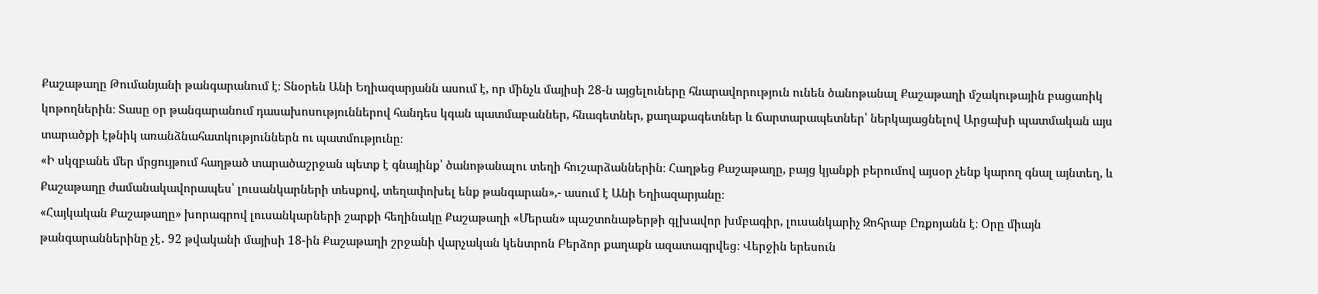Քաշաթաղը Թումանյանի թանգարանում է։ Տնօրեն Անի Եղիազարյանն ասում է, որ մինչև մայիսի 28-ն այցելուները հնարավորություն ունեն ծանոթանալ Քաշաթաղի մշակութային բացառիկ կոթողներին։ Տասը օր թանգարանում դասախոսություններով հանդես կգան պատմաբաններ, հնագետներ, քաղաքագետներ և ճարտարապետներ՝ ներկայացնելով Արցախի պատմական այս տարածքի էթնիկ առանձնահատկություններն ու պատմությունը։
«Ի սկզբանե մեր մրցույթում հաղթած տարածաշրջան պետք է գնայինք՝ ծանոթանալու տեղի հուշարձաններին։ Հաղթեց Քաշաթաղը, բայց կյանքի բերումով այսօր չենք կարող գնալ այնտեղ, և Քաշաթաղը ժամանակավորապես՝ լուսանկարների տեսքով, տեղափոխել ենք թանգարան»,- ասում է Անի Եղիազարյանը։
«Հայկական Քաշաթաղը» խորագրով լուսանկարների շարքի հեղինակը Քաշաթաղի «Մերան» պաշտոնաթերթի գլխավոր խմբագիր, լուսանկարիչ Զոհրաբ Ըռքոյանն է։ Օրը միայն թանգարաններինը չէ․ 92 թվականի մայիսի 18-ին Քաշաթաղի շրջանի վարչական կենտրոն Բերձոր քաղաքն ազատագրվեց։ Վերջին երեսուն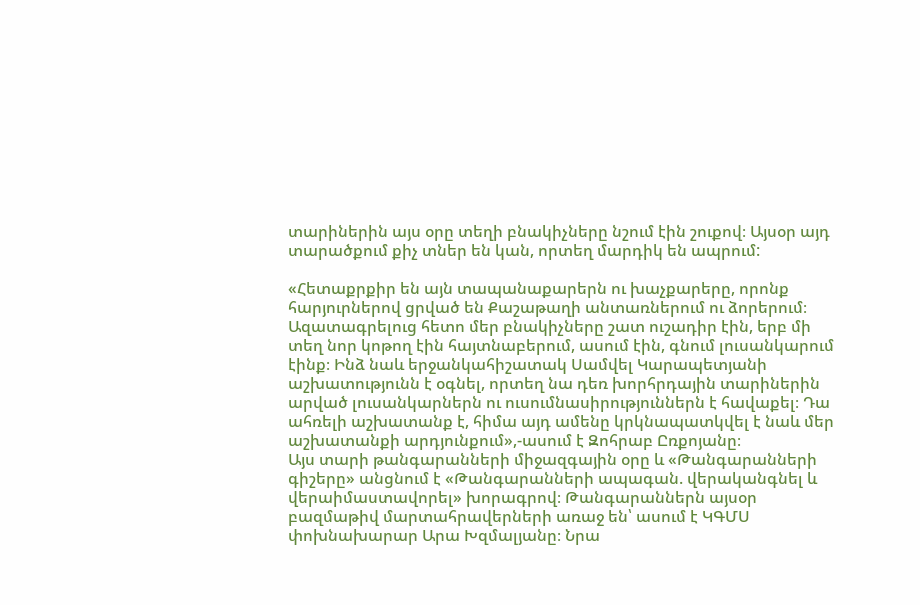տարիներին այս օրը տեղի բնակիչները նշում էին շուքով։ Այսօր այդ տարածքում քիչ տներ են կան, որտեղ մարդիկ են ապրում:

«Հետաքրքիր են այն տապանաքարերն ու խաչքարերը, որոնք հարյուրներով ցրված են Քաշաթաղի անտառներում ու ձորերում։ Ազատագրելուց հետո մեր բնակիչները շատ ուշադիր էին, երբ մի տեղ նոր կոթող էին հայտնաբերում, ասում էին, գնում լուսանկարում էինք։ Ինձ նաև երջանկահիշատակ Սամվել Կարապետյանի աշխատությունն է օգնել, որտեղ նա դեռ խորհրդային տարիներին արված լուսանկարներն ու ուսումնասիրություններն է հավաքել։ Դա ահռելի աշխատանք է, հիմա այդ ամենը կրկնապատկվել է նաև մեր աշխատանքի արդյունքում»,-ասում է Զոհրաբ Ըռքոյանը։
Այս տարի թանգարանների միջազգային օրը և «Թանգարանների գիշերը» անցնում է «Թանգարանների ապագան. վերականգնել և վերաիմաստավորել» խորագրով։ Թանգարաններն այսօր բազմաթիվ մարտահրավերների առաջ են՝ ասում է ԿԳՄՍ փոխնախարար Արա Խզմալյանը։ Նրա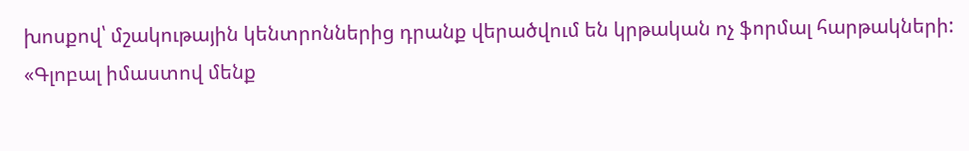խոսքով՝ մշակութային կենտրոններից դրանք վերածվում են կրթական ոչ ֆորմալ հարթակների:
«Գլոբալ իմաստով մենք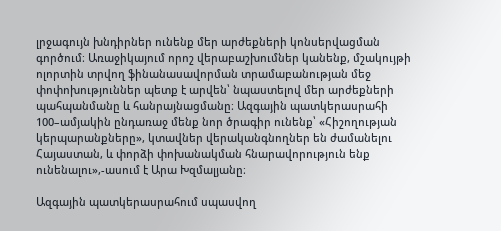լրջագույն խնդիրներ ունենք մեր արժեքների կոնսերվացման գործում։ Առաջիկայում որոշ վերաբաշխումներ կանենք, մշակույթի ոլորտին տրվող ֆինանասավորման տրամաբանության մեջ փոփոխություններ պետք է արվեն՝ նպաստելով մեր արժեքների պահպանմանը և հանրայնացմանը։ Ազգային պատկերասրահի 100–ամյակին ընդառաջ մենք նոր ծրագիր ունենք՝ «Հիշողության կերպարանքները», կտավներ վերականգնողներ են ժամանելու Հայաստան, և փորձի փոխանակման հնարավորություն ենք ունենալու»,-ասում է Արա Խզմալյանը։

Ազգային պատկերասրահում սպասվող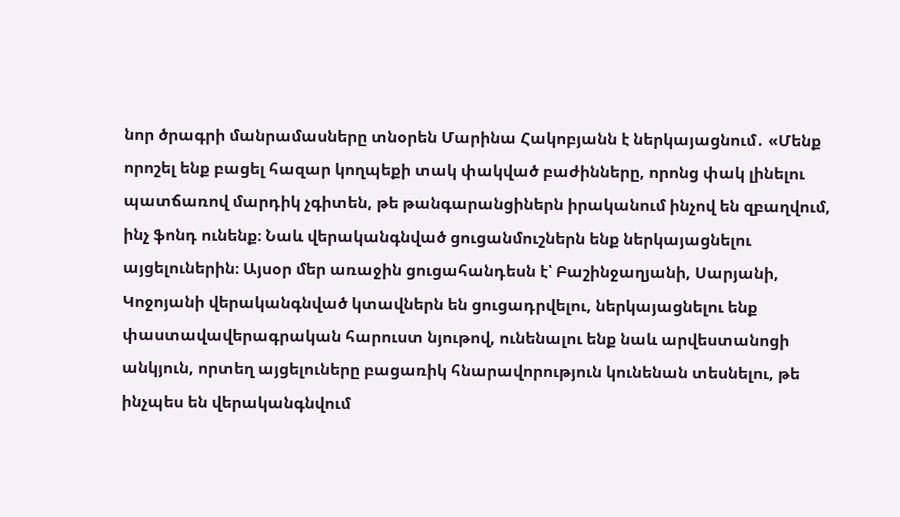նոր ծրագրի մանրամասները տնօրեն Մարինա Հակոբյանն է ներկայացնում․ «Մենք որոշել ենք բացել հազար կողպեքի տակ փակված բաժինները, որոնց փակ լինելու պատճառով մարդիկ չգիտեն, թե թանգարանցիներն իրականում ինչով են զբաղվում, ինչ ֆոնդ ունենք։ Նաև վերականգնված ցուցանմուշներն ենք ներկայացնելու այցելուներին։ Այսօր մեր առաջին ցուցահանդեսն է՝ Բաշինջաղյանի, Սարյանի, Կոջոյանի վերականգնված կտավներն են ցուցադրվելու, ներկայացնելու ենք փաստավավերագրական հարուստ նյութով, ունենալու ենք նաև արվեստանոցի անկյուն, որտեղ այցելուները բացառիկ հնարավորություն կունենան տեսնելու, թե ինչպես են վերականգնվում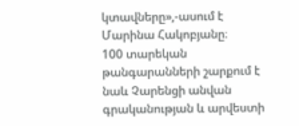կտավները»,-ասում է Մարինա Հակոբյանը։
100 տարեկան թանգարանների շարքում է նաև Չարենցի անվան գրականության և արվեստի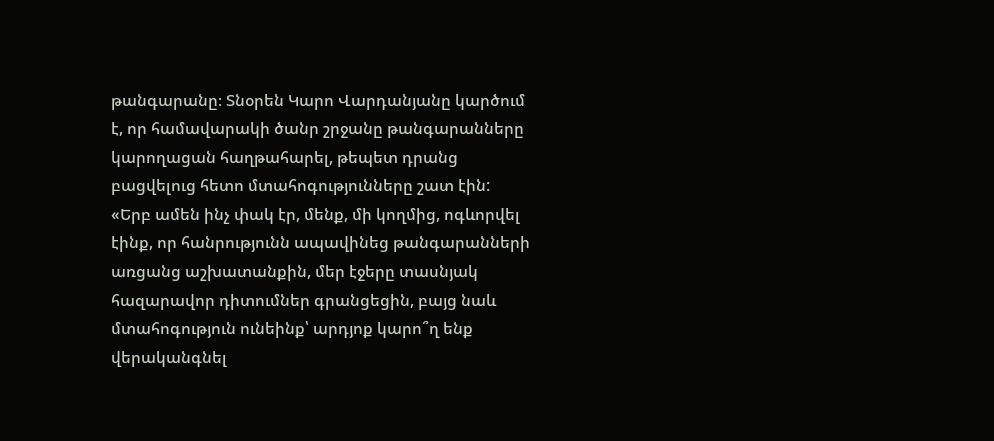թանգարանը։ Տնօրեն Կարո Վարդանյանը կարծում է, որ համավարակի ծանր շրջանը թանգարանները կարողացան հաղթահարել, թեպետ դրանց բացվելուց հետո մտահոգությունները շատ էին:
«Երբ ամեն ինչ փակ էր, մենք, մի կողմից, ոգևորվել էինք, որ հանրությունն ապավինեց թանգարանների առցանց աշխատանքին, մեր էջերը տասնյակ հազարավոր դիտումներ գրանցեցին, բայց նաև մտահոգություն ունեինք՝ արդյոք կարո՞ղ ենք վերականգնել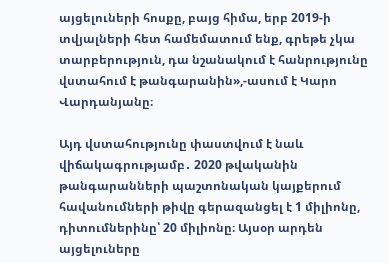այցելուների հոսքը, բայց հիմա, երբ 2019-ի տվյալների հետ համեմատում ենք, գրեթե չկա տարբերություն, դա նշանակում է հանրությունը վստահում է թանգարանին»,-ասում է Կարո Վարդանյանը։

Այդ վստահությունը փաստվում է նաև վիճակագրությամբ․ 2020 թվականին թանգարանների պաշտոնական կայքերում հավանումների թիվը գերազանցել է 1 միլիոնը, դիտումներինը՝ 20 միլիոնը։ Այսօր արդեն այցելուները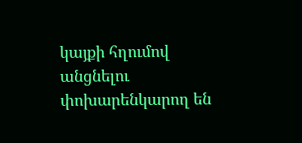կայքի հղումով անցնելու փոխարենկարող են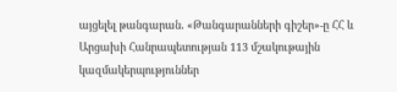այցելել թանգարան․ «Թանգարանների գիշեր»-ը ՀՀ և Արցախի Հանրապետության 113 մշակութային կազմակերպություններ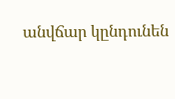անվճար կընդունեն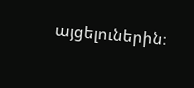այցելուներին։